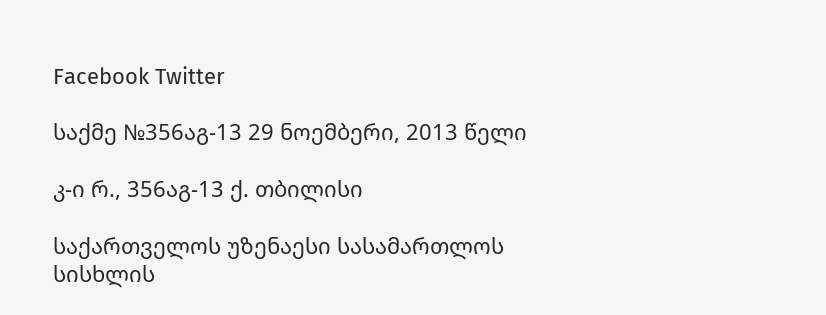Facebook Twitter

საქმე №356აგ-13 29 ნოემბერი, 2013 წელი

კ-ი რ., 356აგ-13 ქ. თბილისი

საქართველოს უზენაესი სასამართლოს სისხლის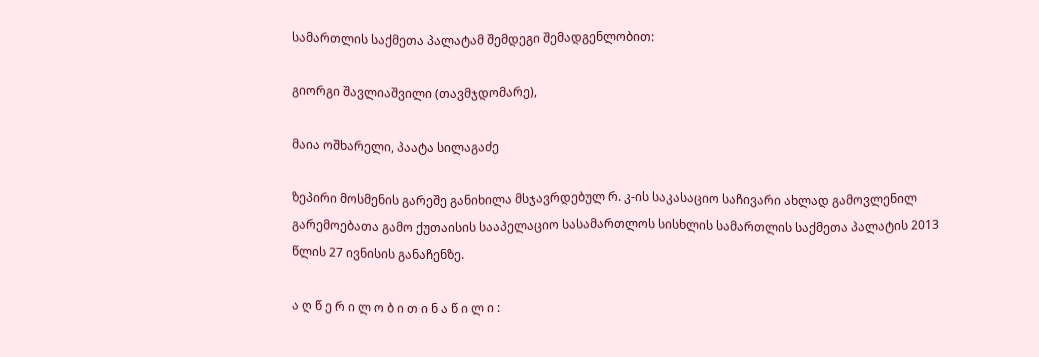სამართლის საქმეთა პალატამ შემდეგი შემადგენლობით:

გიორგი შავლიაშვილი (თავმჯდომარე),

მაია ოშხარელი, პაატა სილაგაძე

ზეპირი მოსმენის გარეშე განიხილა მსჯავრდებულ რ. კ-ის საკასაციო საჩივარი ახლად გამოვლენილ გარემოებათა გამო ქუთაისის სააპელაციო სასამართლოს სისხლის სამართლის საქმეთა პალატის 2013 წლის 27 ივნისის განაჩენზე.

ა ღ წ ე რ ი ლ ო ბ ი თ ი ნ ა წ ი ლ ი :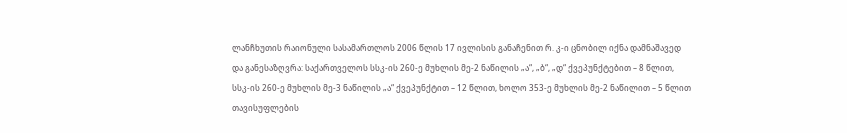ლანჩხუთის რაიონული სასამართლოს 2006 წლის 17 ივლისის განაჩენით რ. კ-ი ცნობილ იქნა დამნაშავედ და განესაზღვრა: საქართველოს სსკ-ის 260-ე მუხლის მე-2 ნაწილის „ა“, „ბ“, „დ“ ქვეპუნქტებით – 8 წლით, სსკ-ის 260-ე მუხლის მე-3 ნაწილის „ა“ ქვეპუნქტით – 12 წლით, ხოლო 353-ე მუხლის მე-2 ნაწილით – 5 წლით თავისუფლების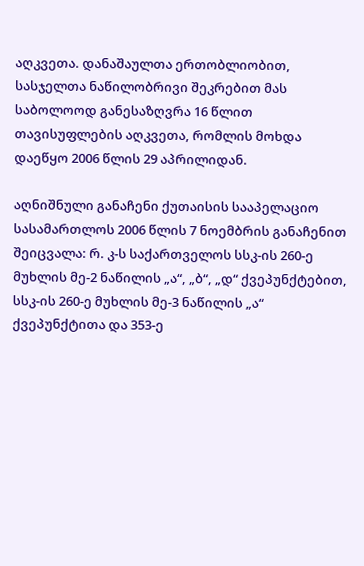აღკვეთა. დანაშაულთა ერთობლიობით, სასჯელთა ნაწილობრივი შეკრებით მას საბოლოოდ განესაზღვრა 16 წლით თავისუფლების აღკვეთა, რომლის მოხდა დაეწყო 2006 წლის 29 აპრილიდან.

აღნიშნული განაჩენი ქუთაისის სააპელაციო სასამართლოს 2006 წლის 7 ნოემბრის განაჩენით შეიცვალა: რ. კ-ს საქართველოს სსკ-ის 260-ე მუხლის მე-2 ნაწილის „ა“, „ბ“, „დ“ ქვეპუნქტებით, სსკ-ის 260-ე მუხლის მე-3 ნაწილის „ა“ ქვეპუნქტითა და 353-ე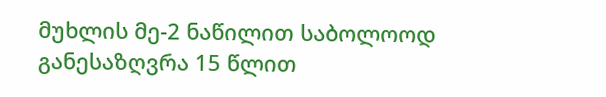მუხლის მე-2 ნაწილით საბოლოოდ განესაზღვრა 15 წლით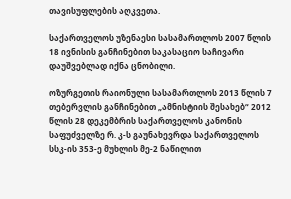თავისუფლების აღკვეთა.

საქართველოს უზენაესი სასამართლოს 2007 წლის 18 ივნისის განჩინებით საკასაციო საჩივარი დაუშვებლად იქნა ცნობილი.

ოზურგეთის რაიონული სასამართლოს 2013 წლის 7 თებერვლის განჩინებით „ამნისტიის შესახებ“ 2012 წლის 28 დეკემბრის საქართველოს კანონის საფუძველზე რ. კ-ს გაუნახევრდა საქართველოს სსკ-ის 353-ე მუხლის მე-2 ნაწილით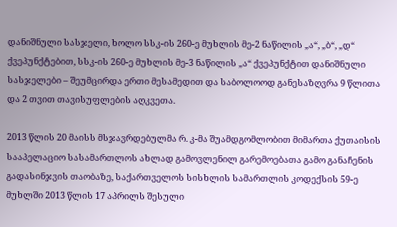დანიშნული სასჯელი, ხოლო სსკ-ის 260-ე მუხლის მე-2 ნაწილის „ა“, „ბ“, „დ“ ქვეპუნქტებით, სსკ-ის 260-ე მუხლის მე-3 ნაწილის „ა“ ქვეპუნქტით დანიშნული სასჯელები – შეუმცირდა ერთი მესამედით და საბოლოოდ განესაზღვრა 9 წლითა და 2 თვით თავისუფლების აღკვეთა.

2013 წლის 20 მაისს მსჯავრდებულმა რ. კ-მა შუამდგომლობით მიმართა ქუთაისის სააპელაციო სასამართლოს ახლად გამოვლენილ გარემოებათა გამო განაჩენის გადასინჯვის თაობაზე, საქართველოს სისხლის სამართლის კოდექსის 59-ე მუხლში 2013 წლის 17 აპრილს შესული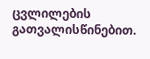ცვლილების გათვალისწინებით.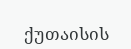ქუთაისის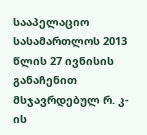სააპელაციო სასამართლოს 2013 წლის 27 ივნისის განაჩენით მსჯავრდებულ რ. კ-ის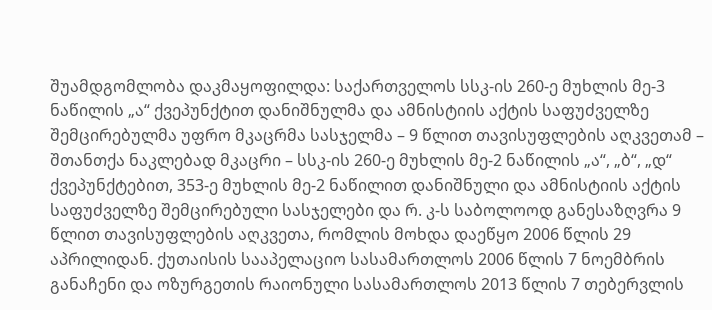შუამდგომლობა დაკმაყოფილდა: საქართველოს სსკ-ის 260-ე მუხლის მე-3 ნაწილის „ა“ ქვეპუნქტით დანიშნულმა და ამნისტიის აქტის საფუძველზე შემცირებულმა უფრო მკაცრმა სასჯელმა – 9 წლით თავისუფლების აღკვეთამ – შთანთქა ნაკლებად მკაცრი – სსკ-ის 260-ე მუხლის მე-2 ნაწილის „ა“, „ბ“, „დ“ ქვეპუნქტებით, 353-ე მუხლის მე-2 ნაწილით დანიშნული და ამნისტიის აქტის საფუძველზე შემცირებული სასჯელები და რ. კ-ს საბოლოოდ განესაზღვრა 9 წლით თავისუფლების აღკვეთა, რომლის მოხდა დაეწყო 2006 წლის 29 აპრილიდან. ქუთაისის სააპელაციო სასამართლოს 2006 წლის 7 ნოემბრის განაჩენი და ოზურგეთის რაიონული სასამართლოს 2013 წლის 7 თებერვლის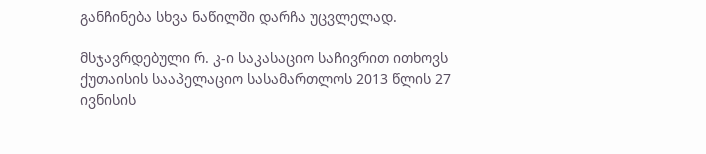განჩინება სხვა ნაწილში დარჩა უცვლელად.

მსჯავრდებული რ. კ-ი საკასაციო საჩივრით ითხოვს ქუთაისის სააპელაციო სასამართლოს 2013 წლის 27 ივნისის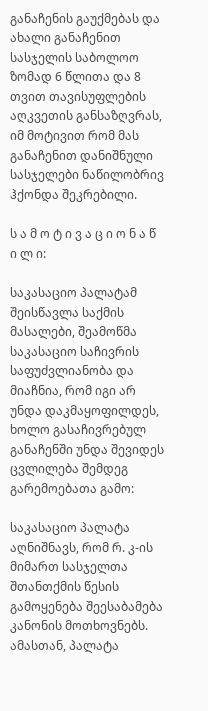განაჩენის გაუქმებას და ახალი განაჩენით სასჯელის საბოლოო ზომად 6 წლითა და 8 თვით თავისუფლების აღკვეთის განსაზღვრას, იმ მოტივით რომ მას განაჩენით დანიშნული სასჯელები ნაწილობრივ ჰქონდა შეკრებილი.

ს ა მ ო ტ ი ვ ა ც ი ო ნ ა წ ი ლ ი:

საკასაციო პალატამ შეისწავლა საქმის მასალები, შეამოწმა საკასაციო საჩივრის საფუძვლიანობა და მიაჩნია, რომ იგი არ უნდა დაკმაყოფილდეს, ხოლო გასაჩივრებულ განაჩენში უნდა შევიდეს ცვლილება შემდეგ გარემოებათა გამო:

საკასაციო პალატა აღნიშნავს, რომ რ. კ-ის მიმართ სასჯელთა შთანთქმის წესის გამოყენება შეესაბამება კანონის მოთხოვნებს. ამასთან, პალატა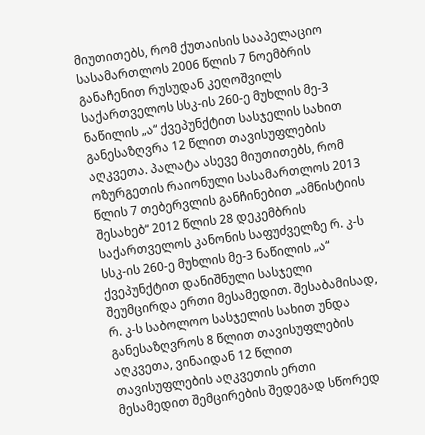მიუთითებს, რომ ქუთაისის სააპელაციო სასამართლოს 2006 წლის 7 ნოემბრის განაჩენით რუსუდან კეღოშვილს საქართველოს სსკ-ის 260-ე მუხლის მე-3 ნაწილის „ა“ ქვეპუნქტით სასჯელის სახით განესაზღვრა 12 წლით თავისუფლების აღკვეთა. პალატა ასევე მიუთითებს, რომ ოზურგეთის რაიონული სასამართლოს 2013 წლის 7 თებერვლის განჩინებით „ამნისტიის შესახებ“ 2012 წლის 28 დეკემბრის საქართველოს კანონის საფუძველზე რ. კ-ს სსკ-ის 260-ე მუხლის მე-3 ნაწილის „ა“ ქვეპუნქტით დანიშნული სასჯელი შეუმცირდა ერთი მესამედით. შესაბამისად, რ. კ-ს საბოლოო სასჯელის სახით უნდა განესაზღვროს 8 წლით თავისუფლების აღკვეთა, ვინაიდან 12 წლით თავისუფლების აღკვეთის ერთი მესამედით შემცირების შედეგად სწორედ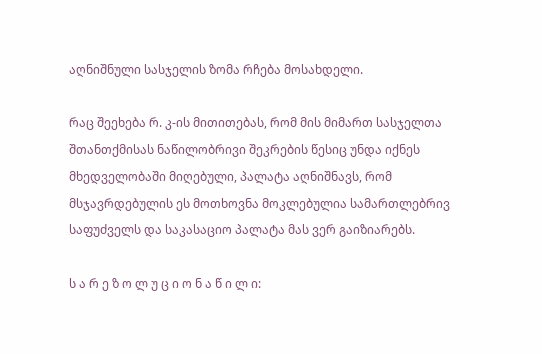აღნიშნული სასჯელის ზომა რჩება მოსახდელი.

რაც შეეხება რ. კ-ის მითითებას, რომ მის მიმართ სასჯელთა შთანთქმისას ნაწილობრივი შეკრების წესიც უნდა იქნეს მხედველობაში მიღებული, პალატა აღნიშნავს, რომ მსჯავრდებულის ეს მოთხოვნა მოკლებულია სამართლებრივ საფუძველს და საკასაციო პალატა მას ვერ გაიზიარებს.

ს ა რ ე ზ ო ლ უ ც ი ო ნ ა წ ი ლ ი: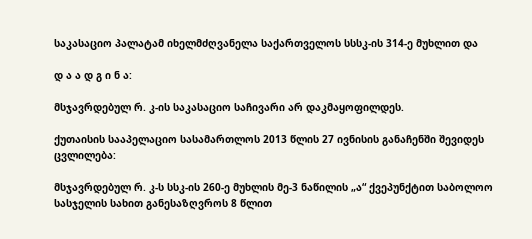საკასაციო პალატამ იხელმძღვანელა საქართველოს სსსკ-ის 314-ე მუხლით და

დ ა ა დ გ ი ნ ა:

მსჯავრდებულ რ. კ-ის საკასაციო საჩივარი არ დაკმაყოფილდეს.

ქუთაისის სააპელაციო სასამართლოს 2013 წლის 27 ივნისის განაჩენში შევიდეს ცვლილება:

მსჯავრდებულ რ. კ-ს სსკ-ის 260-ე მუხლის მე-3 ნაწილის „ა“ ქვეპუნქტით საბოლოო სასჯელის სახით განესაზღვროს 8 წლით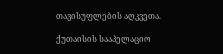თავისუფლების აღკვეთა.

ქუთაისის სააპელაციო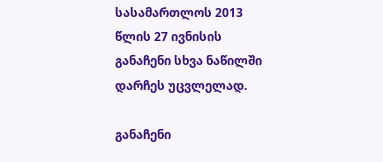სასამართლოს 2013 წლის 27 ივნისის განაჩენი სხვა ნაწილში დარჩეს უცვლელად.

განაჩენი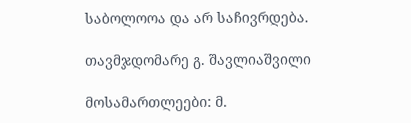საბოლოოა და არ საჩივრდება.

თავმჯდომარე გ. შავლიაშვილი

მოსამართლეები: მ.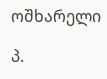ოშხარელი

პ.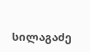სილაგაძე